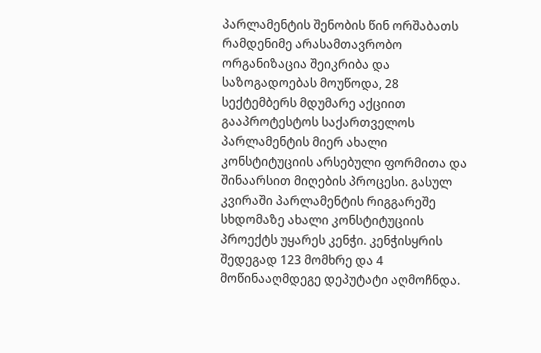პარლამენტის შენობის წინ ორშაბათს რამდენიმე არასამთავრობო ორგანიზაცია შეიკრიბა და საზოგადოებას მოუწოდა, 28 სექტემბერს მდუმარე აქციით გააპროტესტოს საქართველოს პარლამენტის მიერ ახალი კონსტიტუციის არსებული ფორმითა და შინაარსით მიღების პროცესი. გასულ კვირაში პარლამენტის რიგგარეშე სხდომაზე ახალი კონსტიტუციის პროექტს უყარეს კენჭი. კენჭისყრის შედეგად 123 მომხრე და 4 მოწინააღმდეგე დეპუტატი აღმოჩნდა.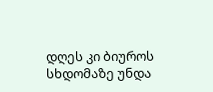დღეს კი ბიუროს სხდომაზე უნდა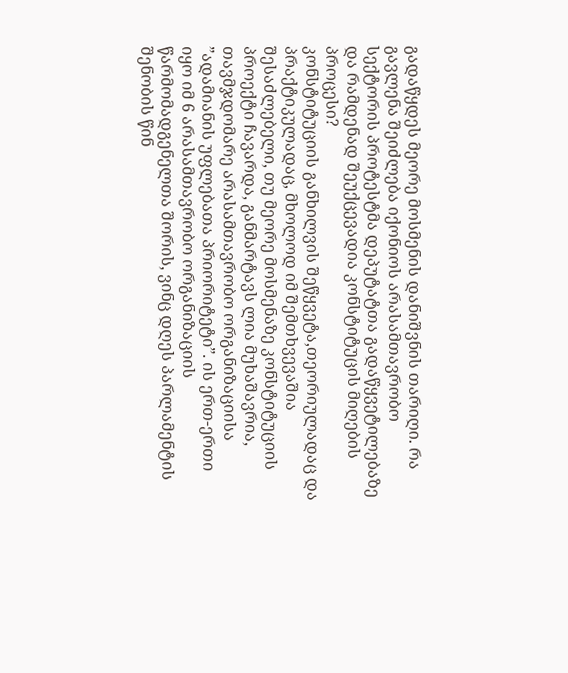გადაწყდეს მეორე მოსმენის დანიშვნის თარიღი. რა გავლენა შეიძლება იქონიოს არასამთავრობო სექტორის პროტესტმა დეპუტატთა გადაწყვეტილებაზე და რამდენად შეუქცევადია კონსტიტუცის მიღების პროცესი?
კონსტიტუციის განხილვის შეწყვეტა,თეორიულადაც და პრაქტიკულადაც, მხოლოდ იმ შემთხვევაშია შესაძლებელი, თუ მეორე მოსმენაზე კონსტიტუციის პროექტი ჩავარდა, განმარტავს ლია მუხაშავრია, თავმჯდომარე არასამთავრობო ორგანიზაციისა ”ადამიანის უფლებათა პრიორიტეტი”. ის ერთ-ერთი იყო იმ 6 არასამთავრობო ორგანიზაციის წარმომადგენელთა შორის, ვინც დღეს პარლამენტის შენობის წინ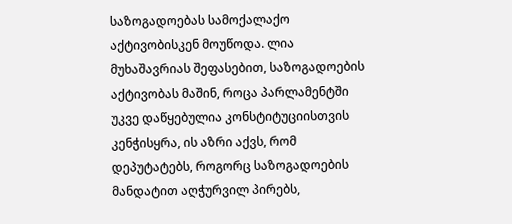საზოგადოებას სამოქალაქო აქტივობისკენ მოუწოდა. ლია მუხაშავრიას შეფასებით, საზოგადოების აქტივობას მაშინ, როცა პარლამენტში უკვე დაწყებულია კონსტიტუციისთვის კენჭისყრა, ის აზრი აქვს, რომ დეპუტატებს, როგორც საზოგადოების მანდატით აღჭურვილ პირებს,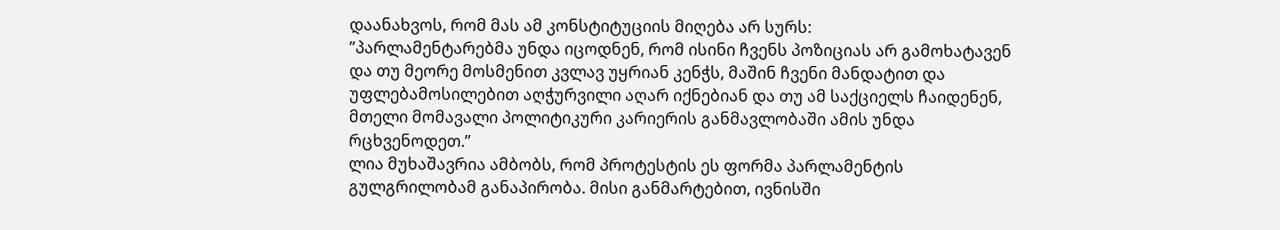დაანახვოს, რომ მას ამ კონსტიტუციის მიღება არ სურს:
”პარლამენტარებმა უნდა იცოდნენ, რომ ისინი ჩვენს პოზიციას არ გამოხატავენ და თუ მეორე მოსმენით კვლავ უყრიან კენჭს, მაშინ ჩვენი მანდატით და უფლებამოსილებით აღჭურვილი აღარ იქნებიან და თუ ამ საქციელს ჩაიდენენ, მთელი მომავალი პოლიტიკური კარიერის განმავლობაში ამის უნდა რცხვენოდეთ.”
ლია მუხაშავრია ამბობს, რომ პროტესტის ეს ფორმა პარლამენტის გულგრილობამ განაპირობა. მისი განმარტებით, ივნისში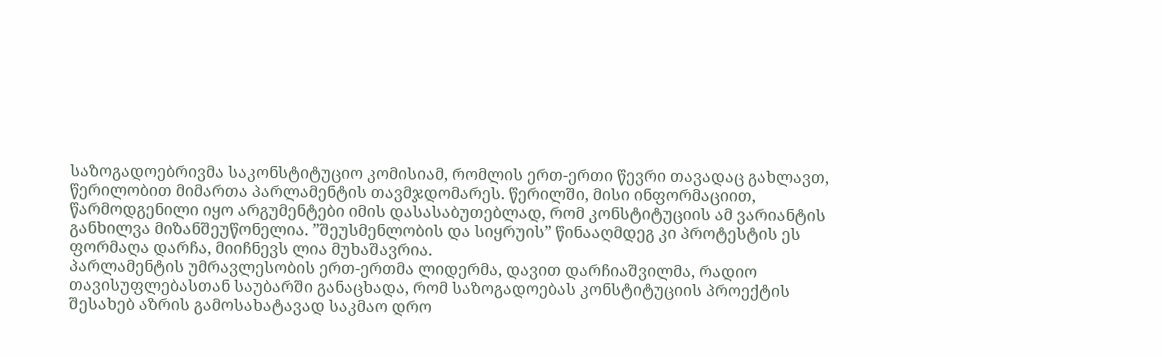საზოგადოებრივმა საკონსტიტუციო კომისიამ, რომლის ერთ-ერთი წევრი თავადაც გახლავთ, წერილობით მიმართა პარლამენტის თავმჯდომარეს. წერილში, მისი ინფორმაციით, წარმოდგენილი იყო არგუმენტები იმის დასასაბუთებლად, რომ კონსტიტუციის ამ ვარიანტის განხილვა მიზანშეუწონელია. ”შეუსმენლობის და სიყრუის” წინააღმდეგ კი პროტესტის ეს ფორმაღა დარჩა, მიიჩნევს ლია მუხაშავრია.
პარლამენტის უმრავლესობის ერთ-ერთმა ლიდერმა, დავით დარჩიაშვილმა, რადიო თავისუფლებასთან საუბარში განაცხადა, რომ საზოგადოებას კონსტიტუციის პროექტის შესახებ აზრის გამოსახატავად საკმაო დრო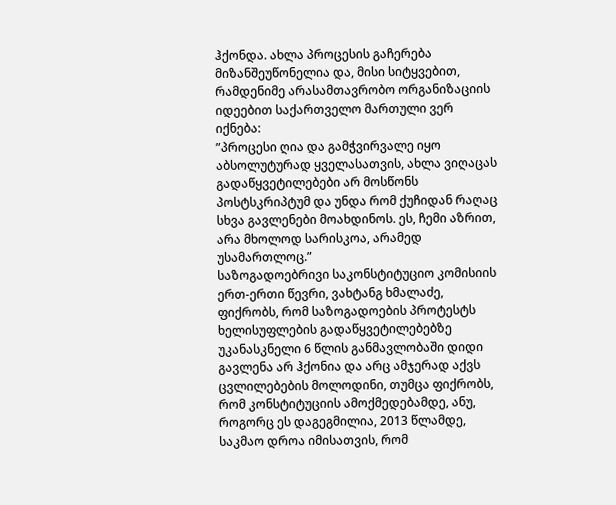ჰქონდა. ახლა პროცესის გაჩერება მიზანშეუწონელია და, მისი სიტყვებით, რამდენიმე არასამთავრობო ორგანიზაციის იდეებით საქართველო მართული ვერ იქნება:
”პროცესი ღია და გამჭვირვალე იყო აბსოლუტურად ყველასათვის, ახლა ვიღაცას გადაწყვეტილებები არ მოსწონს პოსტსკრიპტუმ და უნდა რომ ქუჩიდან რაღაც სხვა გავლენები მოახდინოს. ეს, ჩემი აზრით, არა მხოლოდ სარისკოა, არამედ უსამართლოც.”
საზოგადოებრივი საკონსტიტუციო კომისიის ერთ-ერთი წევრი, ვახტანგ ხმალაძე, ფიქრობს, რომ საზოგადოების პროტესტს ხელისუფლების გადაწყვეტილებებზე უკანასკნელი 6 წლის განმავლობაში დიდი გავლენა არ ჰქონია და არც ამჯერად აქვს ცვლილებების მოლოდინი, თუმცა ფიქრობს, რომ კონსტიტუციის ამოქმედებამდე, ანუ, როგორც ეს დაგეგმილია, 2013 წლამდე, საკმაო დროა იმისათვის, რომ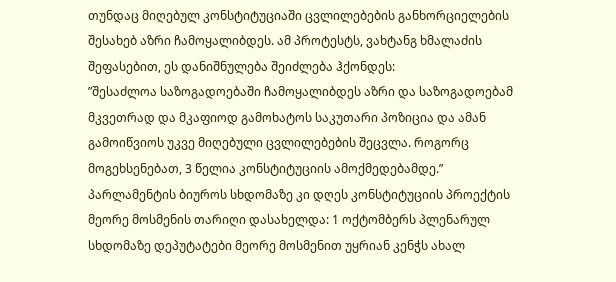თუნდაც მიღებულ კონსტიტუციაში ცვლილებების განხორციელების შესახებ აზრი ჩამოყალიბდეს. ამ პროტესტს, ვახტანგ ხმალაძის შეფასებით, ეს დანიშნულება შეიძლება ჰქონდეს:
”შესაძლოა საზოგადოებაში ჩამოყალიბდეს აზრი და საზოგადოებამ მკვეთრად და მკაფიოდ გამოხატოს საკუთარი პოზიცია და ამან გამოიწვიოს უკვე მიღებული ცვლილებების შეცვლა. როგორც მოგეხსენებათ, 3 წელია კონსტიტუციის ამოქმედებამდე.”
პარლამენტის ბიუროს სხდომაზე კი დღეს კონსტიტუციის პროექტის მეორე მოსმენის თარიღი დასახელდა: 1 ოქტომბერს პლენარულ სხდომაზე დეპუტატები მეორე მოსმენით უყრიან კენჭს ახალ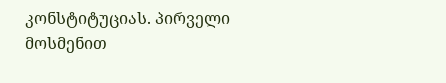კონსტიტუციას. პირველი მოსმენით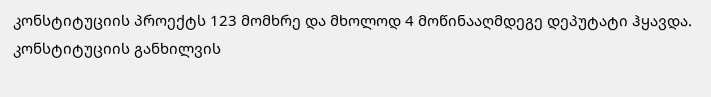კონსტიტუციის პროექტს 123 მომხრე და მხოლოდ 4 მოწინააღმდეგე დეპუტატი ჰყავდა.
კონსტიტუციის განხილვის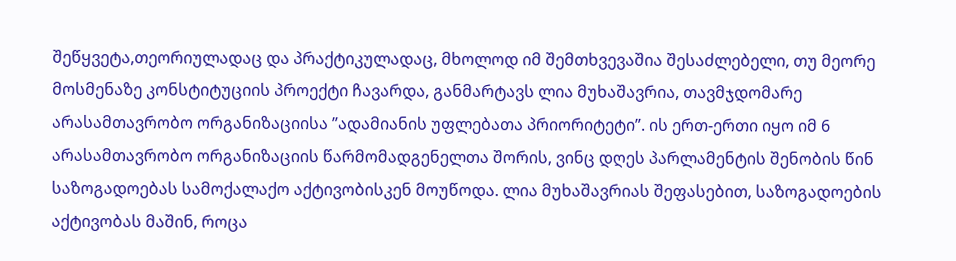შეწყვეტა,თეორიულადაც და პრაქტიკულადაც, მხოლოდ იმ შემთხვევაშია შესაძლებელი, თუ მეორე მოსმენაზე კონსტიტუციის პროექტი ჩავარდა, განმარტავს ლია მუხაშავრია, თავმჯდომარე არასამთავრობო ორგანიზაციისა ”ადამიანის უფლებათა პრიორიტეტი”. ის ერთ-ერთი იყო იმ 6 არასამთავრობო ორგანიზაციის წარმომადგენელთა შორის, ვინც დღეს პარლამენტის შენობის წინ საზოგადოებას სამოქალაქო აქტივობისკენ მოუწოდა. ლია მუხაშავრიას შეფასებით, საზოგადოების აქტივობას მაშინ, როცა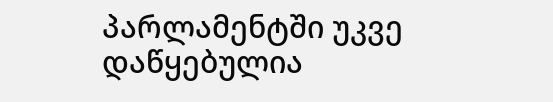პარლამენტში უკვე დაწყებულია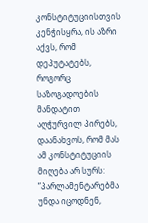კონსტიტუციისთვის კენჭისყრა, ის აზრი აქვს, რომ დეპუტატებს, როგორც საზოგადოების მანდატით აღჭურვილ პირებს, დაანახვოს, რომ მას ამ კონსტიტუციის მიღება არ სურს:
”პარლამენტარებმა უნდა იცოდნენ,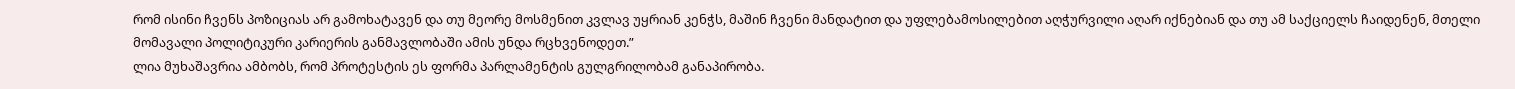რომ ისინი ჩვენს პოზიციას არ გამოხატავენ და თუ მეორე მოსმენით კვლავ უყრიან კენჭს, მაშინ ჩვენი მანდატით და უფლებამოსილებით აღჭურვილი აღარ იქნებიან და თუ ამ საქციელს ჩაიდენენ, მთელი მომავალი პოლიტიკური კარიერის განმავლობაში ამის უნდა რცხვენოდეთ.”
ლია მუხაშავრია ამბობს, რომ პროტესტის ეს ფორმა პარლამენტის გულგრილობამ განაპირობა.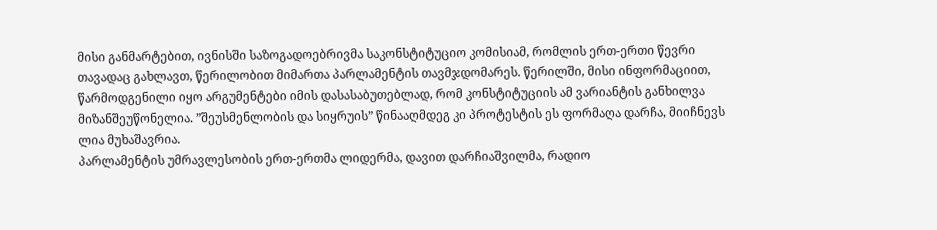მისი განმარტებით, ივნისში საზოგადოებრივმა საკონსტიტუციო კომისიამ, რომლის ერთ-ერთი წევრი თავადაც გახლავთ, წერილობით მიმართა პარლამენტის თავმჯდომარეს. წერილში, მისი ინფორმაციით, წარმოდგენილი იყო არგუმენტები იმის დასასაბუთებლად, რომ კონსტიტუციის ამ ვარიანტის განხილვა მიზანშეუწონელია. ”შეუსმენლობის და სიყრუის” წინააღმდეგ კი პროტესტის ეს ფორმაღა დარჩა, მიიჩნევს ლია მუხაშავრია.
პარლამენტის უმრავლესობის ერთ-ერთმა ლიდერმა, დავით დარჩიაშვილმა, რადიო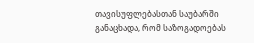თავისუფლებასთან საუბარში განაცხადა, რომ საზოგადოებას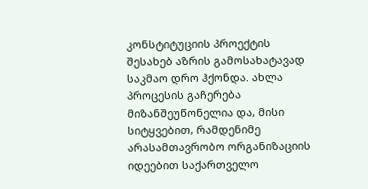კონსტიტუციის პროექტის შესახებ აზრის გამოსახატავად საკმაო დრო ჰქონდა. ახლა პროცესის გაჩერება მიზანშეუწონელია და, მისი სიტყვებით, რამდენიმე არასამთავრობო ორგანიზაციის იდეებით საქართველო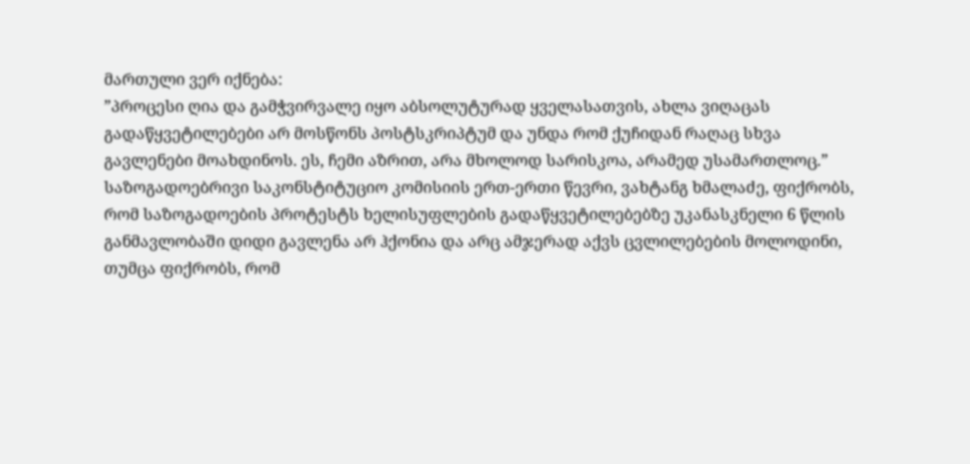მართული ვერ იქნება:
”პროცესი ღია და გამჭვირვალე იყო აბსოლუტურად ყველასათვის, ახლა ვიღაცას გადაწყვეტილებები არ მოსწონს პოსტსკრიპტუმ და უნდა რომ ქუჩიდან რაღაც სხვა გავლენები მოახდინოს. ეს, ჩემი აზრით, არა მხოლოდ სარისკოა, არამედ უსამართლოც.”
საზოგადოებრივი საკონსტიტუციო კომისიის ერთ-ერთი წევრი, ვახტანგ ხმალაძე, ფიქრობს, რომ საზოგადოების პროტესტს ხელისუფლების გადაწყვეტილებებზე უკანასკნელი 6 წლის განმავლობაში დიდი გავლენა არ ჰქონია და არც ამჯერად აქვს ცვლილებების მოლოდინი, თუმცა ფიქრობს, რომ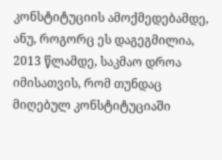კონსტიტუციის ამოქმედებამდე, ანუ, როგორც ეს დაგეგმილია, 2013 წლამდე, საკმაო დროა იმისათვის, რომ თუნდაც მიღებულ კონსტიტუციაში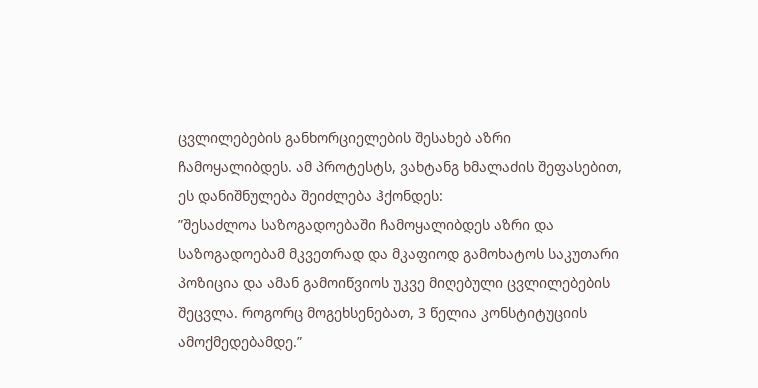ცვლილებების განხორციელების შესახებ აზრი ჩამოყალიბდეს. ამ პროტესტს, ვახტანგ ხმალაძის შეფასებით, ეს დანიშნულება შეიძლება ჰქონდეს:
”შესაძლოა საზოგადოებაში ჩამოყალიბდეს აზრი და საზოგადოებამ მკვეთრად და მკაფიოდ გამოხატოს საკუთარი პოზიცია და ამან გამოიწვიოს უკვე მიღებული ცვლილებების შეცვლა. როგორც მოგეხსენებათ, 3 წელია კონსტიტუციის ამოქმედებამდე.”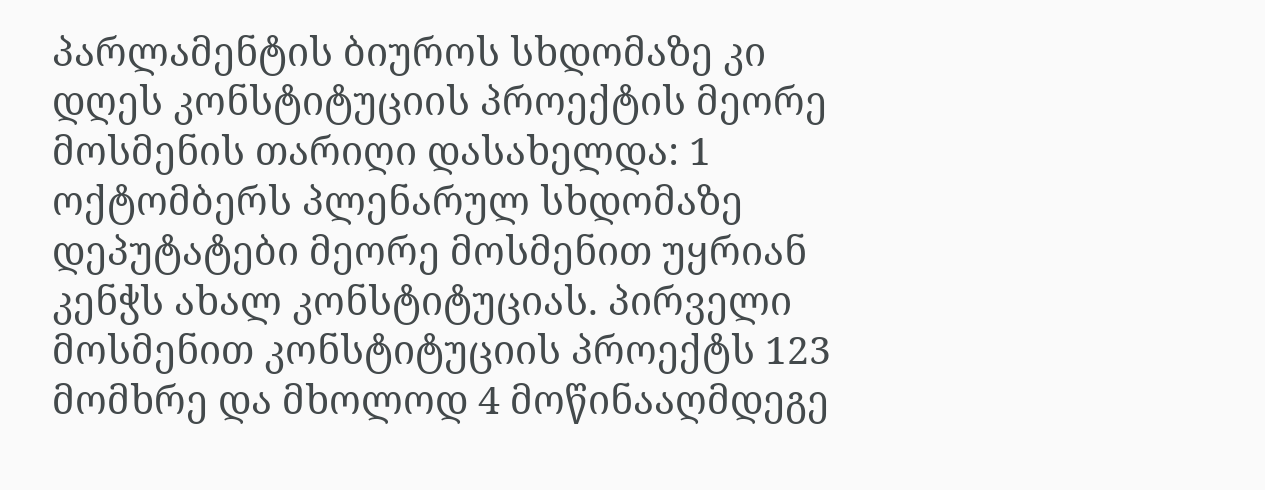პარლამენტის ბიუროს სხდომაზე კი დღეს კონსტიტუციის პროექტის მეორე მოსმენის თარიღი დასახელდა: 1 ოქტომბერს პლენარულ სხდომაზე დეპუტატები მეორე მოსმენით უყრიან კენჭს ახალ კონსტიტუციას. პირველი მოსმენით კონსტიტუციის პროექტს 123 მომხრე და მხოლოდ 4 მოწინააღმდეგე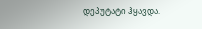დეპუტატი ჰყავდა.